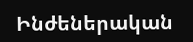Ինժեներական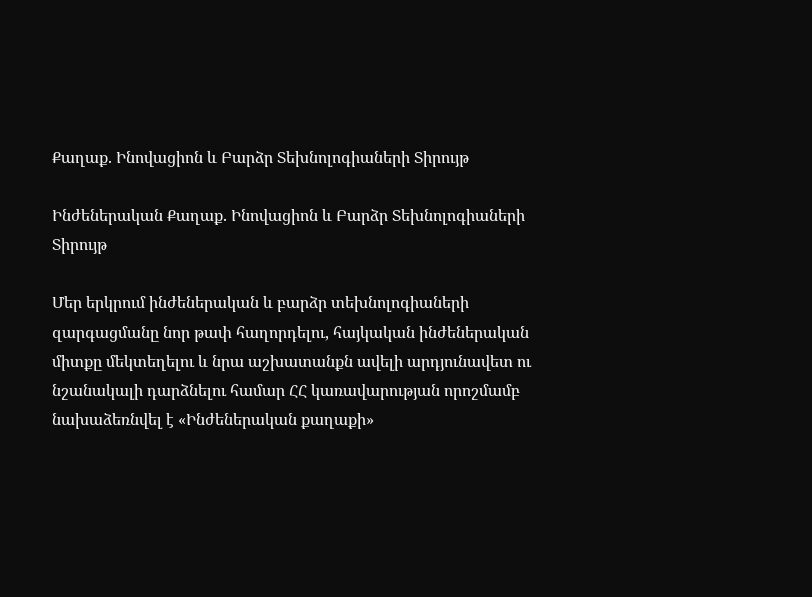Քաղաք. Ինովացիոն և Բարձր Տեխնոլոգիաների Տիրույթ

Ինժեներական Քաղաք. Ինովացիոն և Բարձր Տեխնոլոգիաների Տիրույթ

Մեր երկրում ինժեներական և բարձր տեխնոլոգիաների զարգացմանը նոր թափ հաղորդելու, հայկական ինժեներական միտքը մեկտեղելու և նրա աշխատանքն ավելի արդյունավետ ու նշանակալի դարձնելու համար ՀՀ կառավարության որոշմամբ նախաձեռնվել է «Ինժեներական քաղաքի»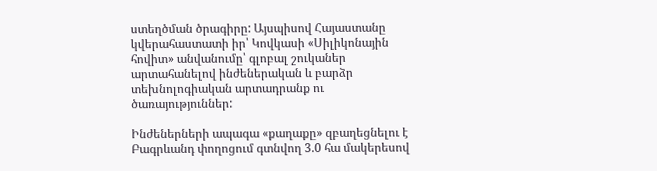ստեղծման ծրագիրը: Այսպիսով Հայաստանը կվերահաստատի իր՝ Կովկասի «Սիլիկոնային հովիտ» անվանումը՝ գլոբալ շուկաներ արտահանելով ինժեներական և բարձր տեխնոլոգիական արտադրանք ու ծառայություններ:

Ինժեներների ապագա «քաղաքը» զբաղեցնելու է Բագրևանդ փողոցում գտնվող 3.0 հա մակերեսով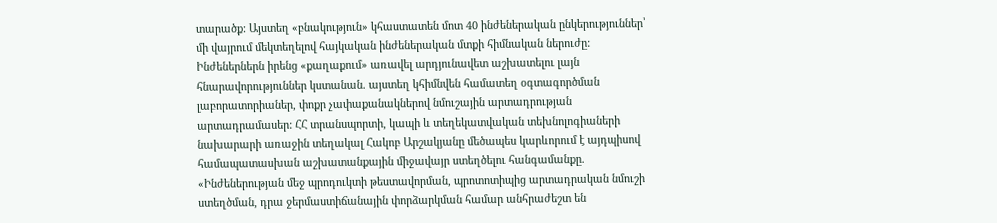տարածք: Այստեղ «բնակություն» կհաստատեն մոտ 40 ինժեներական ընկերություններ՝ մի վայրում մեկտեղելով հայկական ինժեներական մտքի հիմնական ներուժը: Ինժեներներն իրենց «քաղաքում» առավել արդյունավետ աշխատելու լայն հնարավորություններ կստանան. այստեղ կհիմնվեն համատեղ օգտագործման լաբորատորիաներ, փոքր չափաքանակներով նմուշային արտադրության արտադրամասեր: ՀՀ տրանսպորտի, կապի և տեղեկատվական տեխնոլոգիաների նախարարի առաջին տեղակալ Հակոբ Արշակյանը մեծապես կարևորում է այդպիսով համապատասխան աշխատանքային միջավայր ստեղծելու հանգամանքը. «Ինժեներության մեջ պրոդուկտի թեստավորման, պրոտոտիպից արտադրական նմուշի ստեղծման, դրա ջերմաստիճանային փորձարկման համար անհրաժեշտ են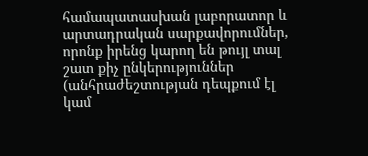համապատասխան լաբորատոր և արտադրական սարքավորումներ, որոնք իրենց կարող են թույլ տալ շատ քիչ ընկերություններ (անհրաժեշտության դեպքում էլ կամ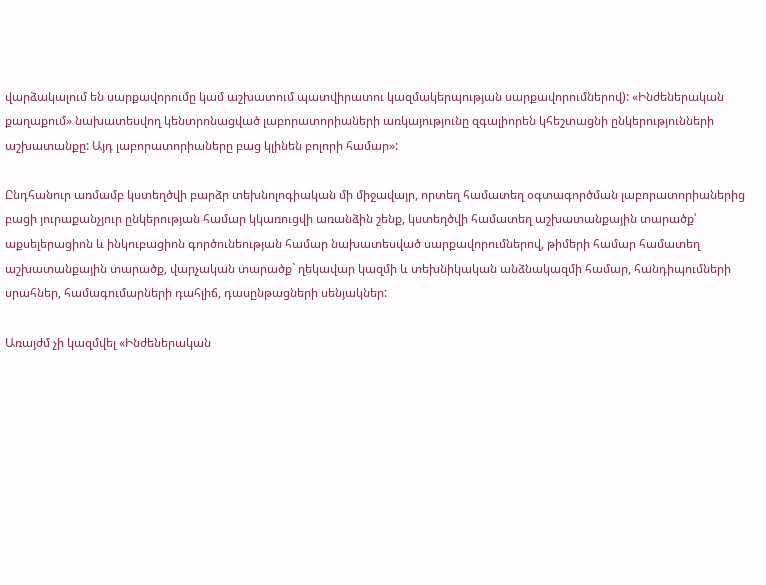վարձակալում են սարքավորումը կամ աշխատում պատվիրատու կազմակերպության սարքավորումներով): «Ինժեներական քաղաքում» նախատեսվող կենտրոնացված լաբորատորիաների առկայությունը զգալիորեն կհեշտացնի ընկերությունների աշխատանքը: Այդ լաբորատորիաները բաց կլինեն բոլորի համար»:

Ընդհանուր առմամբ կստեղծվի բարձր տեխնոլոգիական մի միջավայր, որտեղ համատեղ օգտագործման լաբորատորիաներից բացի յուրաքանչյուր ընկերության համար կկառուցվի առանձին շենք, կստեղծվի համատեղ աշխատանքային տարածք՝ աքսելերացիոն և ինկուբացիոն գործունեության համար նախատեսված սարքավորումներով, թիմերի համար համատեղ աշխատանքային տարածք, վարչական տարածք` ղեկավար կազմի և տեխնիկական անձնակազմի համար, հանդիպումների սրահներ, համագումարների դահլիճ, դասընթացների սենյակներ:

Առայժմ չի կազմվել «Ինժեներական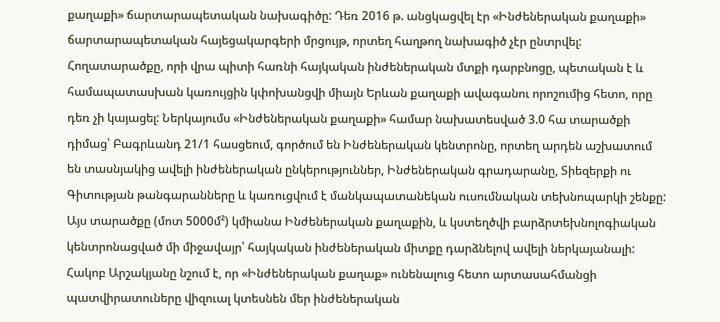քաղաքի» ճարտարապետական նախագիծը: Դեռ 2016 թ. անցկացվել էր «Ինժեներական քաղաքի» ճարտարապետական հայեցակարգերի մրցույթ, որտեղ հաղթող նախագիծ չէր ընտրվել: Հողատարածքը, որի վրա պիտի հառնի հայկական ինժեներական մտքի դարբնոցը, պետական է և համապատասխան կառույցին կփոխանցվի միայն Երևան քաղաքի ավագանու որոշումից հետո, որը դեռ չի կայացել: Ներկայումս «Ինժեներական քաղաքի» համար նախատեսված 3.0 հա տարածքի դիմաց՝ Բագրևանդ 21/1 հասցեում, գործում են Ինժեներական կենտրոնը, որտեղ արդեն աշխատում են տասնյակից ավելի ինժեներական ընկերություններ, Ինժեներական գրադարանը, Տիեզերքի ու Գիտության թանգարանները և կառուցվում է մանկապատանեկան ուսումնական տեխնոպարկի շենքը: Այս տարածքը (մոտ 5000մ²) կմիանա Ինժեներական քաղաքին, և կստեղծվի բարձրտեխնոլոգիական կենտրոնացված մի միջավայր՝ հայկական ինժեներական միտքը դարձնելով ավելի ներկայանալի: Հակոբ Արշակյանը նշում է, որ «Ինժեներական քաղաք» ունենալուց հետո արտասահմանցի պատվիրատուները վիզուալ կտեսնեն մեր ինժեներական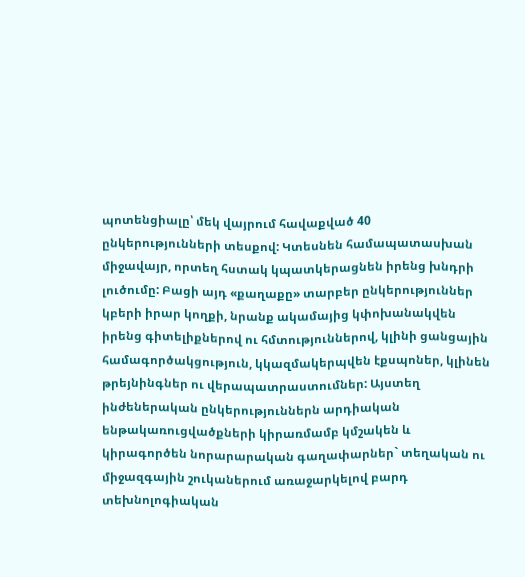պոտենցիալը՝ մեկ վայրում հավաքված 40 ընկերությունների տեսքով: Կտեսնեն համապատասխան միջավայր, որտեղ հստակ կպատկերացնեն իրենց խնդրի լուծումը: Բացի այդ «քաղաքը» տարբեր ընկերություններ կբերի իրար կողքի, նրանք ակամայից կփոխանակվեն իրենց գիտելիքներով ու հմտություններով, կլինի ցանցային համագործակցություն, կկազմակերպվեն էքսպոներ, կլինեն թրեյնինգներ ու վերապատրաստումներ: Այստեղ ինժեներական ընկերություններն արդիական ենթակառուցվածքների կիրառմամբ կմշակեն և կիրագործեն նորարարական գաղափարներ` տեղական ու միջազգային շուկաներում առաջարկելով բարդ տեխնոլոգիական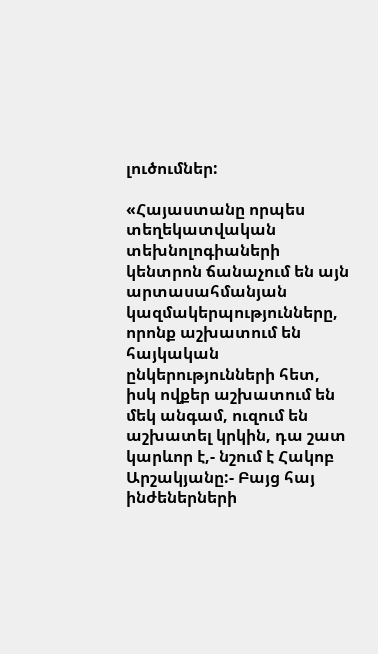լուծումներ:

«Հայաստանը որպես տեղեկատվական տեխնոլոգիաների կենտրոն ճանաչում են այն արտասահմանյան կազմակերպությունները, որոնք աշխատում են հայկական ընկերությունների հետ, իսկ ովքեր աշխատում են մեկ անգամ, ուզում են աշխատել կրկին, դա շատ կարևոր է,- նշում է Հակոբ Արշակյանը:- Բայց հայ ինժեներների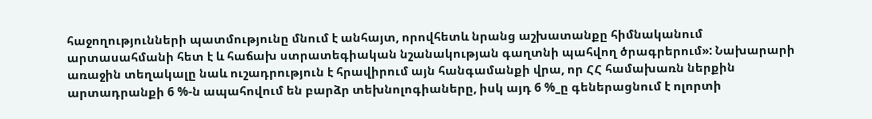հաջողությունների պատմությունը մնում է անհայտ, որովհետև նրանց աշխատանքը հիմնականում արտասահմանի հետ է և հաճախ ստրատեգիական նշանակության գաղտնի պահվող ծրագրերում»: Նախարարի առաջին տեղակալը նաև ուշադրություն է հրավիրում այն հանգամանքի վրա, որ ՀՀ համախառն ներքին արտադրանքի 6 %-ն ապահովում են բարձր տեխնոլոգիաները, իսկ այդ 6 %_ը գեներացնում է ոլորտի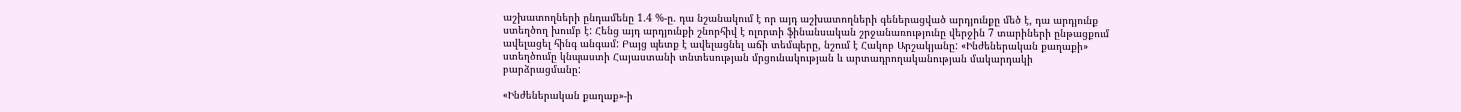աշխատողների ընդամենը 1.4 %-ը. դա նշանակում է որ այդ աշխատողների գեներացված արդյունքը մեծ է, դա արդյունք ստեղծող խումբ է: Հենց այդ արդյունքի շնորհիվ է ոլորտի ֆինանսական շրջանառությունը վերջին 7 տարիների ընթացքում ավելացել հինգ անգամ: Բայց պետք է ավելացնել աճի տեմպերը, նշում է Հակոբ Արշակյանը: «Ինժեներական քաղաքի» ստեղծումը կնպաստի Հայաստանի տնտեսության մրցունակության և արտադրողականության մակարդակի բարձրացմանը:

«Ինժեներական քաղաք»-ի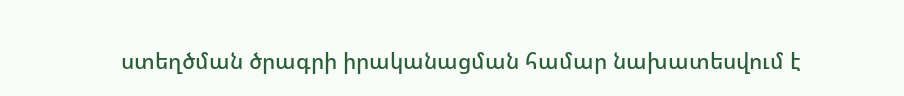ստեղծման ծրագրի իրականացման համար նախատեսվում է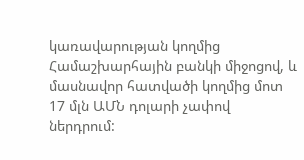կառավարության կողմից Համաշխարհային բանկի միջոցով, և մասնավոր հատվածի կողմից մոտ 17 մլն ԱՄՆ դոլարի չափով ներդրում: